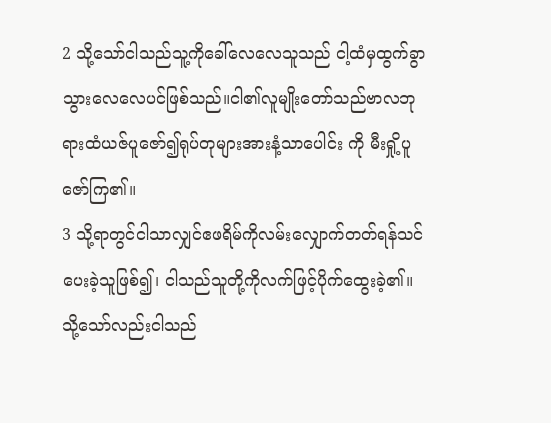2 သို့သော်ငါသည်သူ့ကိုခေါ်လေလေသူသည် ငါ့ထံမှထွက်ခွာသွားလေလေပင်ဖြစ်သည်။ငါ၏လူမျိုးတော်သည်ဗာလဘုရားထံယဇ်ပူဇော်၍ရုပ်တုများအားနံ့သာပေါင်း ကို မီးရှို့ပူဇော်ကြ၏။
3 သို့ရာတွင်ငါသာလျှင်ဧဖရိမ်ကိုလမ်းလျှောက်တတ်ရန်သင်ပေးခဲ့သူဖြစ်၍၊ ငါသည်သူတို့ကိုလက်ဖြင့်ပိုက်ထွေးခဲ့၏။သို့သော်လည်းငါသည်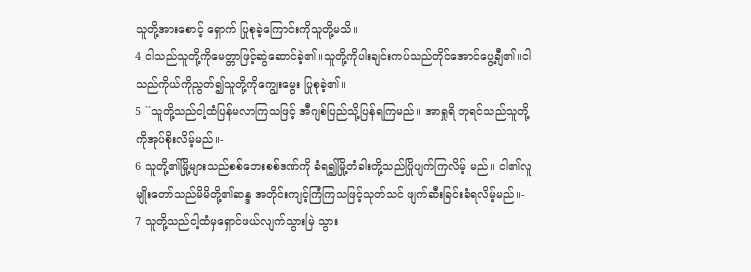သူတို့အားစောင့် ရှောက် ပြုစုခဲ့ကြောင်းကိုသူတို့မသိ။
4 ငါသည်သူတို့ကိုမေတ္တာဖြင့်ဆွဲဆောင်ခဲ့၏။သူတို့ကိုပါးချင်းကပ်သည်တိုင်အောင်ပွေ့ချီ၏။ငါသည်ကိုယ်ကိုညွတ်၍သူတို့ကိုကျွေးမွေး ပြုစုခဲ့၏။
5 ``သူတို့သည်ငါ့ထံပြန်မလာကြသဖြင့် အီဂျစ်ပြည်သို့ပြန်ရကြမည်။ အာရှုရိ ဘုရင်သည်သူတို့ကိုအုပ်စိုးလိမ့်မည်။-
6 သူတို့၏မြို့များသည်စစ်ဘေးစစ်ဒဏ်ကို ခံရ၍မြို့တံခါးတို့သည်ပြိုပျက်ကြလိမ့် မည်။ ငါ၏လူမျိုးတော်သည်မိမိတို့၏ဆန္ဒ အတိုင်းကျင့်ကြံကြသဖြင့်သုတ်သင် ဖျက်ဆီးခြင်းခံရလိမ့်မည်။-
7 သူတို့သည်ငါ့ထံမှရှောင်ဖယ်လျက်သွားမြဲ သွား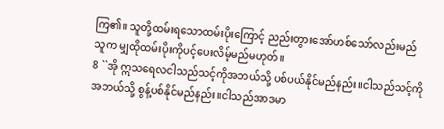ကြ၏။ သူတို့ထမ်းရသောထမ်းပိုးကြောင့် ညည်းတွားအော်ဟစ်သော်လည်းမည်သူက မျှထိုထမ်းပိုးကိုပင့်ပေးလိမ့်မည်မဟုတ်။
8 ``အို ဣသရေလငါသည်သင့်ကိုအဘယ်သို့ ပစ်ပယ်နိုင်မည်နည်း။ငါသည်သင့်ကိုအဘယ်သို့ စွန့်ပစ်နိုင်မည်နည်း။ငါသည်အာဒမာ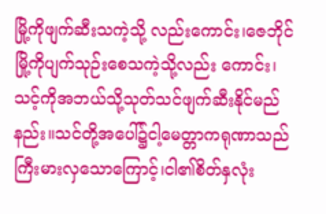မြို့ကိုဖျက်ဆီးသကဲ့သို့ လည်းကောင်း၊ဇေဘိုင်မြို့ကိုပျက်သုဉ်းစေသကဲ့သို့လည်း ကောင်း၊သင့်ကိုအဘယ်သို့သုတ်သင်ဖျက်ဆီးနိုင်မည် နည်း။သင်တို့အပေါ်၌ငါ့မေတ္တာကရုဏာသည် ကြီးမားလှသောကြောင့်၊ငါ၏စိတ်နှလုံး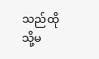သည်ထိုသို့မ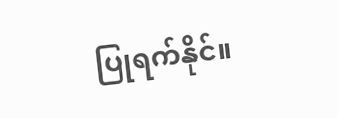ပြုရက်နိုင်။